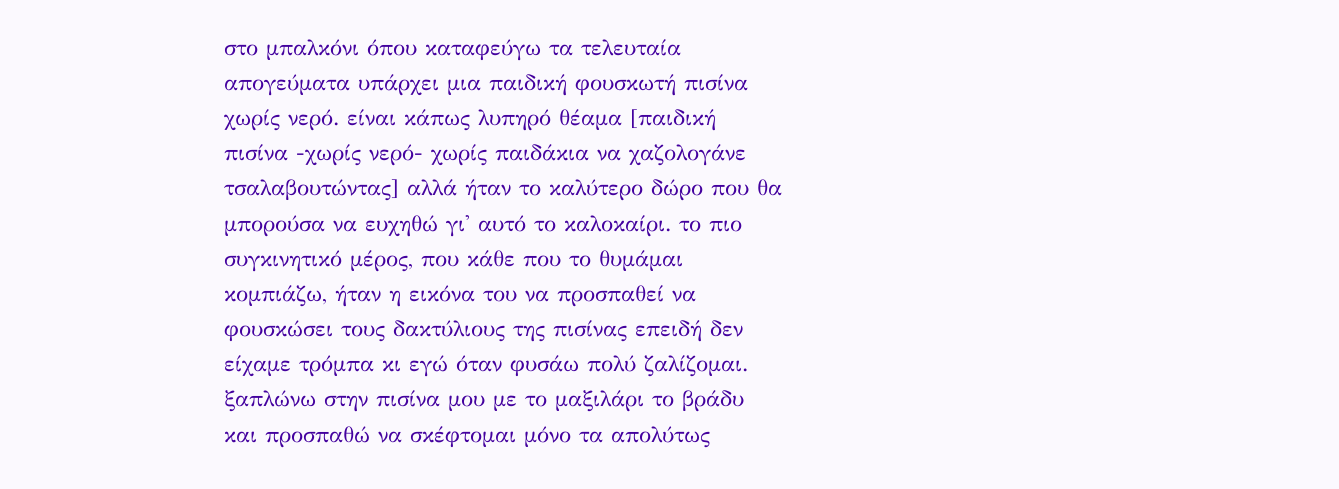στο μπαλκόνι όπου καταφεύγω τα τελευταία απογεύματα υπάρχει μια παιδική φουσκωτή πισίνα χωρίς νερό. είναι κάπως λυπηρό θέαμα [παιδική πισίνα -χωρίς νερό- χωρίς παιδάκια να χαζολογάνε τσαλαβουτώντας] αλλά ήταν το καλύτερο δώρο που θα μπορούσα να ευχηθώ γι' αυτό το καλοκαίρι. το πιο συγκινητικό μέρος, που κάθε που το θυμάμαι κομπιάζω, ήταν η εικόνα του να προσπαθεί να φουσκώσει τους δακτύλιους της πισίνας επειδή δεν είχαμε τρόμπα κι εγώ όταν φυσάω πολύ ζαλίζομαι. ξαπλώνω στην πισίνα μου με το μαξιλάρι το βράδυ και προσπαθώ να σκέφτομαι μόνο τα απολύτως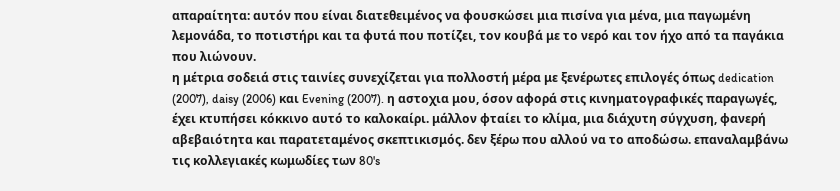απαραίτητα: αυτόν που είναι διατεθειμένος να φουσκώσει μια πισίνα για μένα, μια παγωμένη λεμονάδα, το ποτιστήρι και τα φυτά που ποτίζει, τον κουβά με το νερό και τον ήχο από τα παγάκια που λιώνουν.
η μέτρια σοδειά στις ταινίες συνεχίζεται για πολλοστή μέρα με ξενέρωτες επιλογές όπως dedication (2007), daisy (2006) και Evening (2007). η αστοχια μου, όσον αφορά στις κινηματογραφικές παραγωγές, έχει κτυπήσει κόκκινο αυτό το καλοκαίρι. μάλλον φταίει το κλίμα, μια διάχυτη σύγχυση, φανερή αβεβαιότητα και παρατεταμένος σκεπτικισμός. δεν ξέρω που αλλού να το αποδώσω. επαναλαμβάνω τις κολλεγιακές κωμωδίες των 80's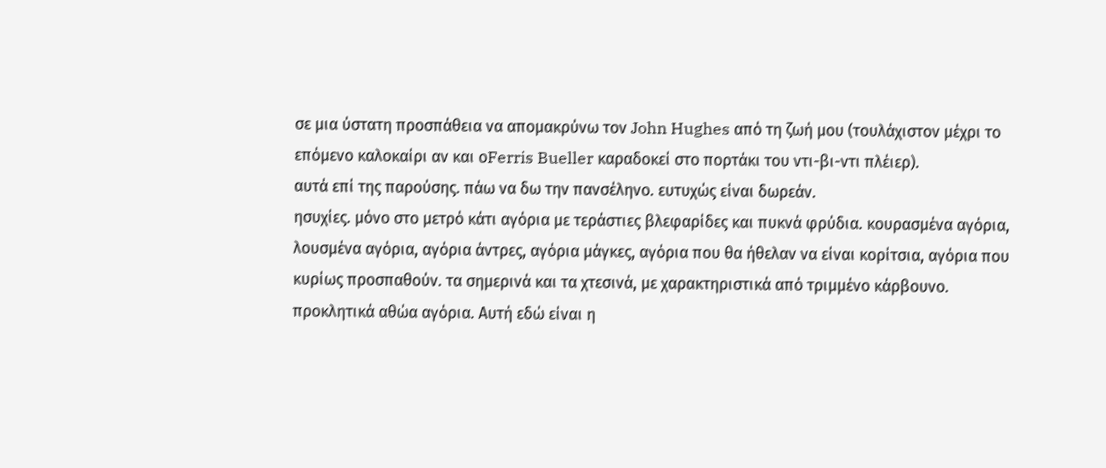σε μια ύστατη προσπάθεια να απομακρύνω τον John Hughes από τη ζωή μου (τουλάχιστον μέχρι το επόμενο καλοκαίρι αν και οFerris Bueller καραδοκεί στο πορτάκι του ντι-βι-ντι πλέιερ).
αυτά επί της παρούσης. πάω να δω την πανσέληνο. ευτυχώς είναι δωρεάν.
ησυχίες. μόνο στο μετρό κάτι αγόρια με τεράστιες βλεφαρίδες και πυκνά φρύδια. κουρασμένα αγόρια, λουσμένα αγόρια, αγόρια άντρες, αγόρια μάγκες, αγόρια που θα ήθελαν να είναι κορίτσια, αγόρια που κυρίως προσπαθούν. τα σημερινά και τα χτεσινά, με χαρακτηριστικά από τριμμένο κάρβουνο. προκλητικά αθώα αγόρια. Αυτή εδώ είναι η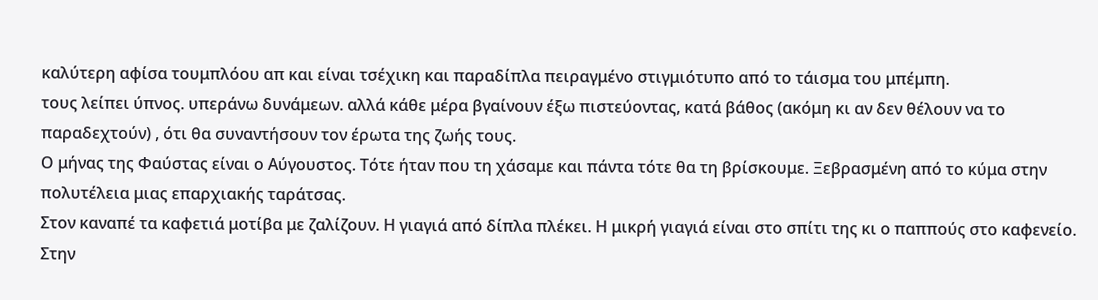καλύτερη αφίσα τουμπλόου απ και είναι τσέχικη και παραδίπλα πειραγμένο στιγμιότυπο από το τάισμα του μπέμπη.
τους λείπει ύπνος. υπεράνω δυνάμεων. αλλά κάθε μέρα βγαίνουν έξω πιστεύοντας, κατά βάθος (ακόμη κι αν δεν θέλουν να το παραδεχτούν) , ότι θα συναντήσουν τον έρωτα της ζωής τους.
Ο μήνας της Φαύστας είναι ο Αύγουστος. Τότε ήταν που τη χάσαμε και πάντα τότε θα τη βρίσκουμε. Ξεβρασμένη από το κύμα στην πολυτέλεια μιας επαρχιακής ταράτσας.
Στον καναπέ τα καφετιά μοτίβα με ζαλίζουν. Η γιαγιά από δίπλα πλέκει. Η μικρή γιαγιά είναι στο σπίτι της κι ο παππούς στο καφενείο. Στην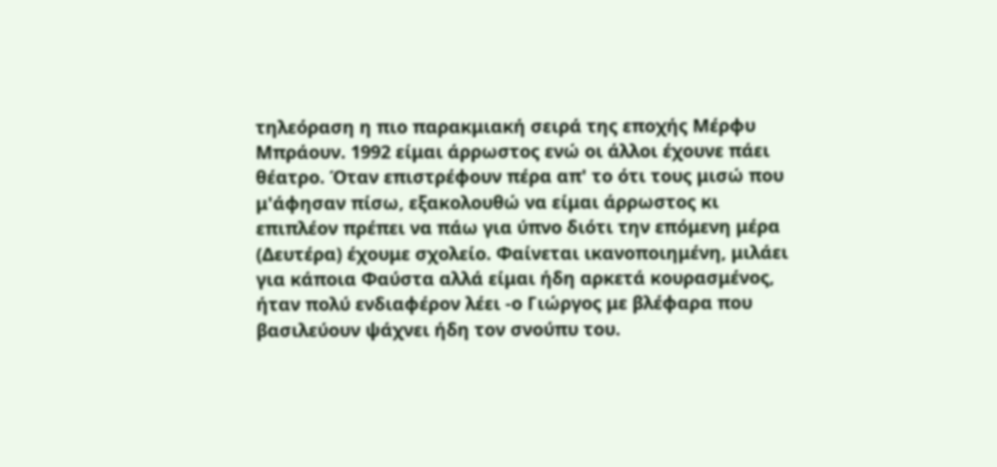τηλεόραση η πιο παρακμιακή σειρά της εποχής Μέρφυ Μπράουν. 1992 είμαι άρρωστος ενώ οι άλλοι έχουνε πάει θέατρο. Όταν επιστρέφουν πέρα απ' το ότι τους μισώ που μ'άφησαν πίσω, εξακολουθώ να είμαι άρρωστος κι επιπλέον πρέπει να πάω για ύπνο διότι την επόμενη μέρα (Δευτέρα) έχουμε σχολείο. Φαίνεται ικανοποιημένη, μιλάει για κάποια Φαύστα αλλά είμαι ήδη αρκετά κουρασμένος, ήταν πολύ ενδιαφέρον λέει -ο Γιώργος με βλέφαρα που βασιλεύουν ψάχνει ήδη τον σνούπυ του.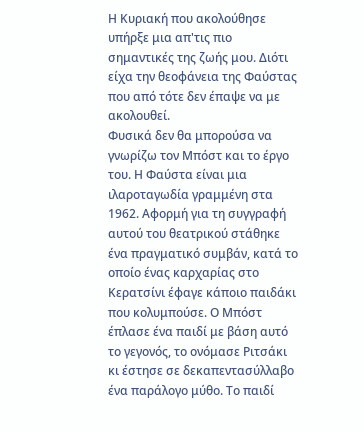Η Κυριακή που ακολούθησε υπήρξε μια απ'τις πιο σημαντικές της ζωής μου. Διότι είχα την θεοφάνεια της Φαύστας που από τότε δεν έπαψε να με ακολουθεί.
Φυσικά δεν θα μπορούσα να γνωρίζω τον Μπόστ και το έργο του. Η Φαύστα είναι μια ιλαροταγωδία γραμμένη στα 1962. Αφορμή για τη συγγραφή αυτού του θεατρικού στάθηκε ένα πραγματικό συμβάν, κατά το οποίο ένας καρχαρίας στο Κερατσίνι έφαγε κάποιο παιδάκι που κολυμπούσε. Ο Μπόστ έπλασε ένα παιδί με βάση αυτό το γεγονός, το ονόμασε Ριτσάκι κι έστησε σε δεκαπεντασύλλαβο ένα παράλογο μύθο. Το παιδί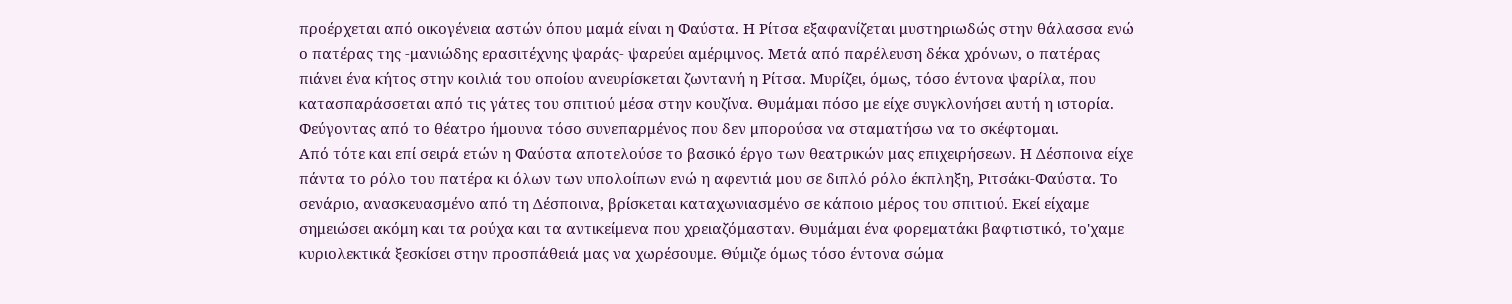προέρχεται από οικογένεια αστών όπου μαμά είναι η Φαύστα. Η Ρίτσα εξαφανίζεται μυστηριωδώς στην θάλασσα ενώ ο πατέρας της -μανιώδης ερασιτέχνης ψαράς- ψαρεύει αμέριμνος. Μετά από παρέλευση δέκα χρόνων, ο πατέρας πιάνει ένα κήτος στην κοιλιά του οποίου ανευρίσκεται ζωντανή η Ρίτσα. Μυρίζει, όμως, τόσο έντονα ψαρίλα, που κατασπαράσσεται από τις γάτες του σπιτιού μέσα στην κουζίνα. Θυμάμαι πόσο με είχε συγκλονήσει αυτή η ιστορία. Φεύγοντας από το θέατρο ήμουνα τόσο συνεπαρμένος που δεν μπορούσα να σταματήσω να το σκέφτομαι.
Από τότε και επί σειρά ετών η Φαύστα αποτελούσε το βασικό έργο των θεατρικών μας επιχειρήσεων. Η Δέσποινα είχε πάντα το ρόλο του πατέρα κι όλων των υπολοίπων ενώ η αφεντιά μου σε διπλό ρόλο έκπληξη, Ριτσάκι-Φαύστα. Το σενάριο, ανασκευασμένο από τη Δέσποινα, βρίσκεται καταχωνιασμένο σε κάποιο μέρος του σπιτιού. Εκεί είχαμε σημειώσει ακόμη και τα ρούχα και τα αντικείμενα που χρειαζόμασταν. Θυμάμαι ένα φορεματάκι βαφτιστικό, το'χαμε κυριολεκτικά ξεσκίσει στην προσπάθειά μας να χωρέσουμε. Θύμιζε όμως τόσο έντονα σώμα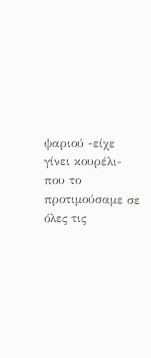ψαριού -είχε γίνει κουρέλι- που το προτιμούσαμε σε όλες τις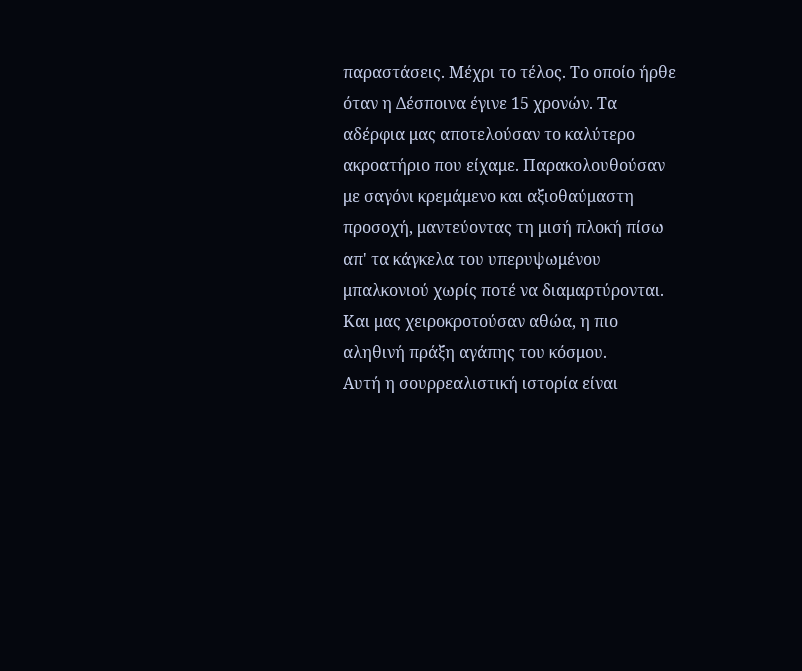παραστάσεις. Μέχρι το τέλος. Το οποίο ήρθε όταν η Δέσποινα έγινε 15 χρονών. Τα αδέρφια μας αποτελούσαν το καλύτερο ακροατήριο που είχαμε. Παρακολουθούσαν με σαγόνι κρεμάμενο και αξιοθαύμαστη προσοχή, μαντεύοντας τη μισή πλοκή πίσω απ' τα κάγκελα του υπερυψωμένου μπαλκονιού χωρίς ποτέ να διαμαρτύρονται. Και μας χειροκροτούσαν αθώα, η πιο αληθινή πράξη αγάπης του κόσμου.
Αυτή η σουρρεαλιστική ιστορία είναι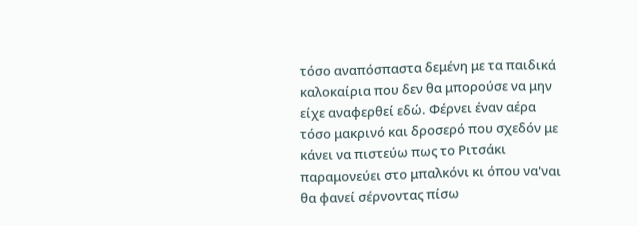τόσο αναπόσπαστα δεμένη με τα παιδικά καλοκαίρια που δεν θα μπορούσε να μην είχε αναφερθεί εδώ. Φέρνει έναν αέρα τόσο μακρινό και δροσερό που σχεδόν με κάνει να πιστεύω πως το Ριτσάκι παραμονεύει στο μπαλκόνι κι όπου να'ναι θα φανεί σέρνοντας πίσω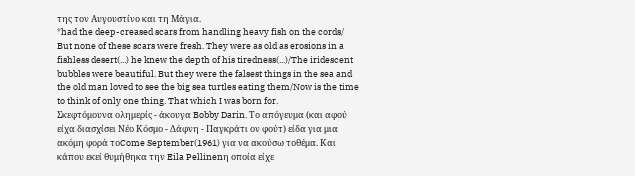της τον Αυγουστίνο και τη Μάγια.
*had the deep-creased scars from handling heavy fish on the cords/ But none of these scars were fresh. They were as old as erosions in a fishless desert(...) he knew the depth of his tiredness(...)/The iridescent bubbles were beautiful. But they were the falsest things in the sea and the old man loved to see the big sea turtles eating them/Now is the time to think of only one thing. That which I was born for.
Σκεφτόμουνα ολημερίς - άκουγα Bobby Darin. Το απόγευμα (και αφού είχα διασχίσει Νέο Κόσμο - Δάφνη - Παγκράτι ον φούτ) είδα για μια ακόμη φορά τοCome September(1961) για να ακούσω τοθέμα. Και κάπου εκεί θυμήθηκα την Eila Pellinenη οποία είχε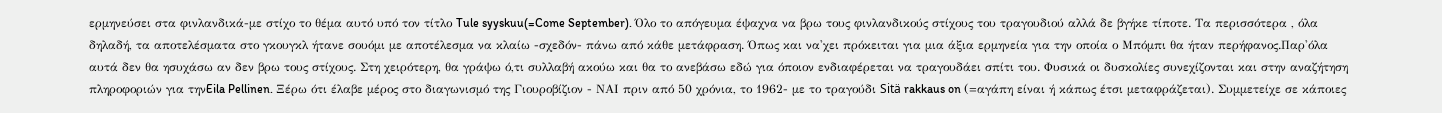ερμηνεύσει στα φινλανδικά-με στίχο το θέμα αυτό υπό τον τίτλο Tule syyskuu(=Come September). Όλο το απόγευμα έψαχνα να βρω τους φινλανδικούς στίχους του τραγουδιού αλλά δε βγήκε τίποτε. Τα περισσότερα , όλα δηλαδή, τα αποτελέσματα στο γκουγκλ ήτανε σουόμι με αποτέλεσμα να κλαίω -σχεδόν- πάνω από κάθε μετάφραση. Όπως και να'χει πρόκειται για μια άξια ερμηνεία για την οποία ο Μπόμπι θα ήταν περήφανος.Παρ'όλα αυτά δεν θα ησυχάσω αν δεν βρω τους στίχους. Στη χειρότερη, θα γράψω ό,τι συλλαβή ακούω και θα το ανεβάσω εδώ για όποιον ενδιαφέρεται να τραγουδάει σπίτι του. Φυσικά οι δυσκολίες συνεχίζονται και στην αναζήτηση πληροφοριών για τηνEila Pellinen. Ξέρω ότι έλαβε μέρος στο διαγωνισμό της Γιουροβίζιον - ΝΑΙ πριν από 50 χρόνια, το 1962- με το τραγούδι Sitä rakkaus on (=αγάπη είναι ή κάπως έτσι μεταφράζεται). Συμμετείχε σε κάποιες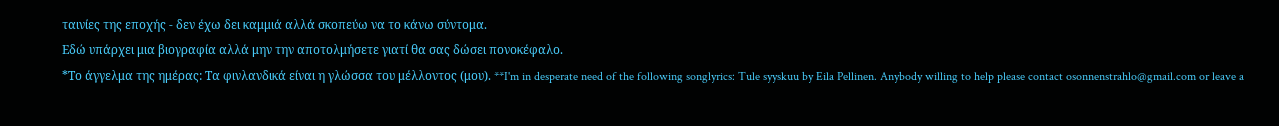ταινίες της εποχής - δεν έχω δει καμμιά αλλά σκοπεύω να το κάνω σύντομα.
Εδώ υπάρχει μια βιογραφία αλλά μην την αποτολμήσετε γιατί θα σας δώσει πονοκέφαλο.
*Το άγγελμα της ημέρας: Τα φινλανδικά είναι η γλώσσα του μέλλοντος (μου). **I'm in desperate need of the following songlyrics: Tule syyskuu by Eila Pellinen. Anybody willing to help please contact osonnenstrahlo@gmail.com or leave a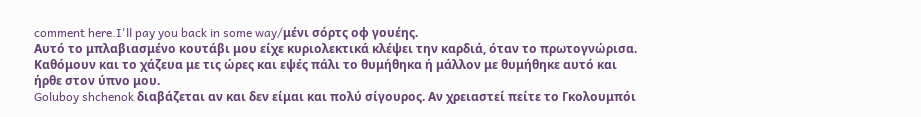comment here.I'll pay you back in some way/μένι σόρτς οφ γουέης.
Αυτό το μπλαβιασμένο κουτάβι μου είχε κυριολεκτικά κλέψει την καρδιά, όταν το πρωτογνώρισα. Καθόμουν και το χάζευα με τις ώρες και εψές πάλι το θυμήθηκα ή μάλλον με θυμήθηκε αυτό και ήρθε στον ύπνο μου.
Goluboy shchenok διαβάζεται αν και δεν είμαι και πολύ σίγουρος. Αν χρειαστεί πείτε το Γκολουμπόι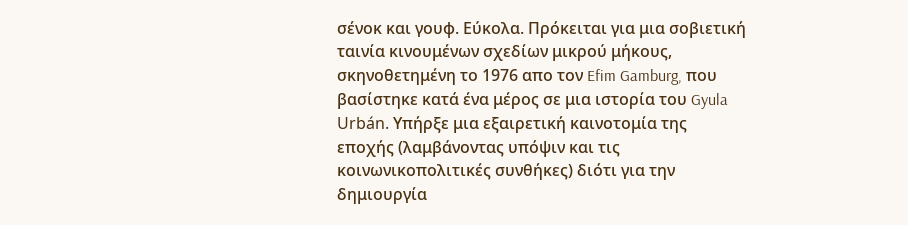σένοκ και γουφ. Εύκολα. Πρόκειται για μια σοβιετική ταινία κινουμένων σχεδίων μικρού μήκους, σκηνοθετημένη το 1976 απο τον Efim Gamburg, που βασίστηκε κατά ένα μέρος σε μια ιστορία του Gyula Urbán. Υπήρξε μια εξαιρετική καινοτομία της εποχής (λαμβάνοντας υπόψιν και τις κοινωνικοπολιτικές συνθήκες) διότι για την δημιουργία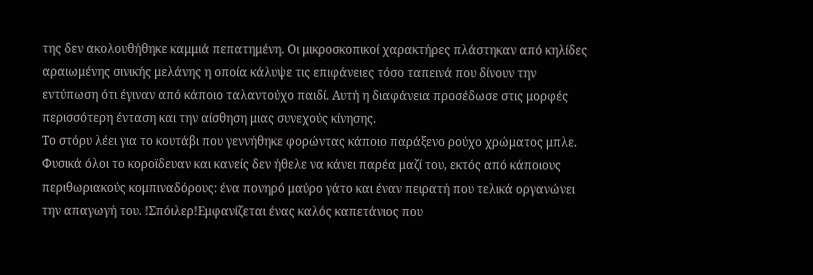της δεν ακολουθήθηκε καμμιά πεπατημένη. Οι μικροσκοπικοί χαρακτήρες πλάστηκαν από κηλίδες αραιωμένης σινικής μελάνης η οποία κάλυψε τις επιφάνειες τόσο ταπεινά που δίνουν την εντύπωση ότι έγιναν από κάποιο ταλαντούχο παιδί. Αυτή η διαφάνεια προσέδωσε στις μορφές περισσότερη ένταση και την αίσθηση μιας συνεχούς κίνησης.
Το στόρυ λέει για το κουτάβι που γεννήθηκε φορώντας κάποιο παράξενο ρούχο χρώματος μπλε. Φυσικά όλοι το κοροϊδευαν και κανείς δεν ήθελε να κάνει παρέα μαζί του, εκτός από κάποιους περιθωριακούς κομπιναδόρους: ένα πονηρό μαύρο γάτο και έναν πειρατή που τελικά οργανώνει την απαγωγή του. !Σπόιλερ!Εμφανίζεται ένας καλός καπετάνιος που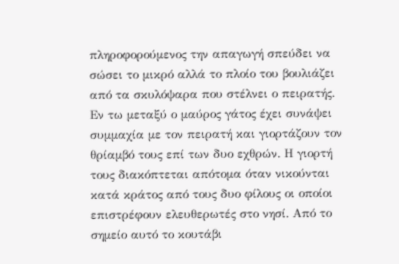πληροφορούμενος την απαγωγή σπεύδει να σώσει το μικρό αλλά το πλοίο του βουλιάζει από τα σκυλόψαρα που στέλνει ο πειρατής. Εν τω μεταξύ ο μαύρος γάτος έχει συνάψει συμμαχία με τον πειρατή και γιορτάζουν τον θρίαμβό τους επί των δυο εχθρών. Η γιορτή τους διακόπτεται απότομα όταν νικούνται κατά κράτος από τους δυο φίλους οι οποίοι επιστρέφουν ελευθερωτές στο νησί. Από το σημείο αυτό το κουτάβι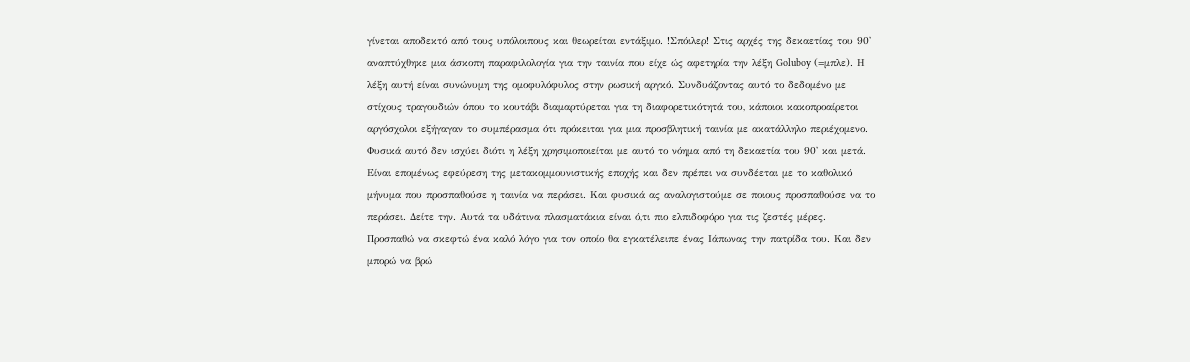γίνεται αποδεκτό από τους υπόλοιπους και θεωρείται εντάξιμο. !Σπόιλερ! Στις αρχές της δεκαετίας του 90' αναπτύχθηκε μια άσκοπη παραφιλολογία για την ταινία που είχε ώς αφετηρία την λέξη Goluboy (=μπλε). Η λέξη αυτή είναι συνώνυμη της ομοφυλόφυλος στην ρωσική αργκό. Συνδυάζοντας αυτό το δεδομένο με στίχους τραγουδιών όπου το κουτάβι διαμαρτύρεται για τη διαφορετικότητά του, κάποιοι κακοπροαίρετοι αργόσχολοι εξήγαγαν το συμπέρασμα ότι πρόκειται για μια προσβλητική ταινία με ακατάλληλο περιέχομενο. Φυσικά αυτό δεν ισχύει διότι η λέξη χρησιμοποιείται με αυτό το νόημα από τη δεκαετία του 90' και μετά. Είναι επομένως εφεύρεση της μετακομμουνιστικής εποχής και δεν πρέπει να συνδέεται με το καθολικό μήνυμα που προσπαθούσε η ταινία να περάσει. Και φυσικά ας αναλογιστούμε σε ποιους προσπαθούσε να το περάσει. Δείτε την. Αυτά τα υδάτινα πλασματάκια είναι ό,τι πιο ελπιδοφόρο για τις ζεστές μέρες.
Προσπαθώ να σκεφτώ ένα καλό λόγο για τον οποίο θα εγκατέλειπε ένας Ιάπωνας την πατρίδα του. Και δεν μπορώ να βρώ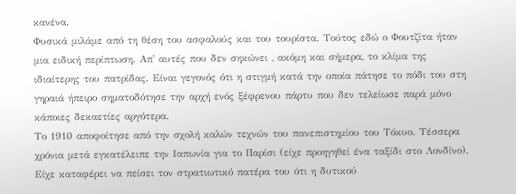κανένα.
Φυσικά μιλάμε από τη θέση του ασφαλούς και του τουρίστα. Τούτος εδώ ο Φουτζίτα ήταν μια ειδική περίπτωση. Απ' αυτές που δεν σηκώνει , ακόμη και σήμερα, το κλίμα της ιδιαίτερης του πατρίδας. Είναι γεγονός ότι η στιγμή κατά την οποία πάτησε το πόδι του στη γηραιά ήπειρο σηματοδότησε την αρχή ενός ξέφρενου πάρτυ που δεν τελείωσε παρά μόνο κάποιες δεκαετίες αργότερα.
Το 1910 αποφοίτησε από την σχολή καλών τεχνών του πανεπιστημίου του Τόκυο. Τέσσερα χρόνια μετά εγκατέλειπε την Ιαπωνία για το Παρίσι (είχε προηγηθεί ένα ταξίδι στο Λονδίνο). Είχε καταφέρει να πείσει τον στρατιωτικό πατέρα του ότι η δυτικού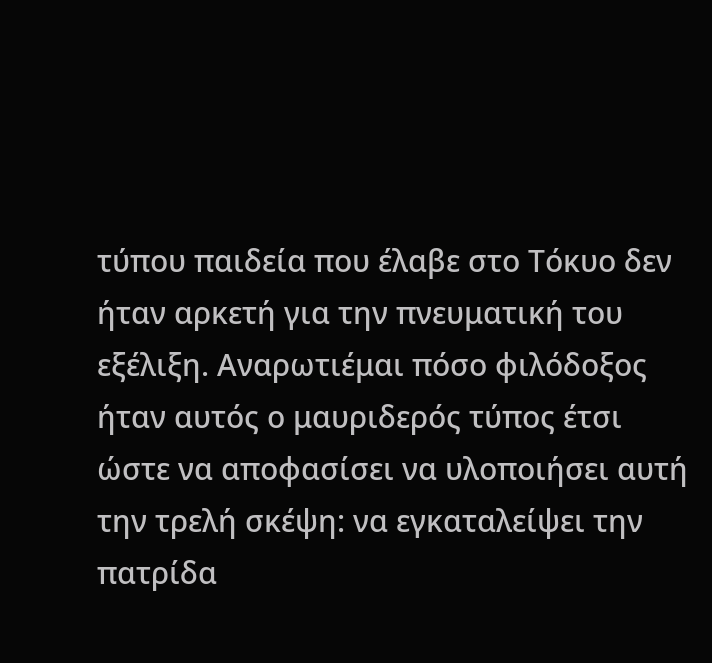τύπου παιδεία που έλαβε στο Τόκυο δεν ήταν αρκετή για την πνευματική του εξέλιξη. Αναρωτιέμαι πόσο φιλόδοξος ήταν αυτός ο μαυριδερός τύπος έτσι ώστε να αποφασίσει να υλοποιήσει αυτή την τρελή σκέψη: να εγκαταλείψει την πατρίδα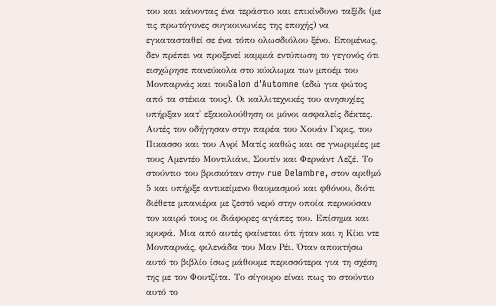του και κάνοντας ένα τεράστιο και επικίνδυνο ταξίδι (με τις πρωτόγονες συγκοινωνίες της εποχής) να εγκατασταθεί σε ένα τόπο ολωσδιόλου ξένο. Επομένως, δεν πρέπει να προξενεί καμμιά εντύπωση το γεγονός ότι εισχώρησε πανεύκολα στο κύκλωμα των μποέμ του Μονπαρνάς και τουSalon d'Automne (εδώ για φώτος από τα στέκια τους). Οι καλλιτεχνικές του ανησυχίες υπήρξαν κατ' εξακολούθηση οι μόνοι ασφαλείς δέκτες. Αυτές τον οδήγησαν στην παρέα του Χουάν Γκρις, του Πικασσο και του Ανρί Ματίς καθώς και σε γνωριμίες με τους Αμεντέο Μοντιλιάνι, Σουτίν και Φερνάντ Λεζέ. Το στούντιο του βρισκόταν στην rue Delambre, στον αριθμό 5 και υπήρξε αντικείμενο θαυμασμού και φθόνου, διότι διέθετε μπανιέρα με ζεστό νερό στην οποία περνούσαν τον καιρό τους οι διάφορες αγάπες του. Επίσημα και κρυφά. Μια από αυτές φαίνεται ότι ήταν και η Κίκι ντε Μονπαρνάς, φιλενάδα του Μαν Ρέι. Όταν αποκτήσω αυτό το βιβλίο ίσως μάθουμε περισσότερα για τη σχέση της με τον Φουτζίτα. Το σίγουρο είναι πως το στούντιο αυτό το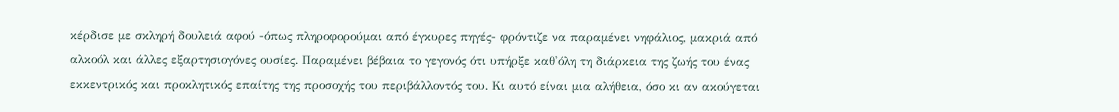κέρδισε με σκληρή δουλειά αφού -όπως πληροφορούμαι από έγκυρες πηγές- φρόντιζε να παραμένει νηφάλιος, μακριά από αλκοόλ και άλλες εξαρτησιογόνες ουσίες. Παραμένει βέβαια το γεγονός ότι υπήρξε καθ'όλη τη διάρκεια της ζωής του ένας εκκεντρικός και προκλητικός επαίτης της προσοχής του περιβάλλοντός του. Κι αυτό είναι μια αλήθεια, όσο κι αν ακούγεται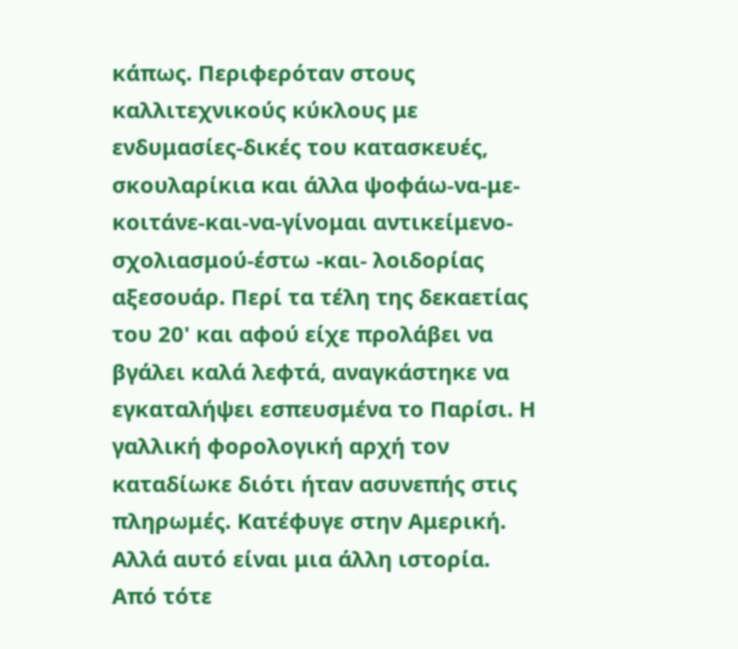κάπως. Περιφερόταν στους καλλιτεχνικούς κύκλους με ενδυμασίες-δικές του κατασκευές, σκουλαρίκια και άλλα ψοφάω-να-με-κοιτάνε-και-να-γίνομαι αντικείμενο-σχολιασμού-έστω -και- λοιδορίας αξεσουάρ. Περί τα τέλη της δεκαετίας του 20' και αφού είχε προλάβει να βγάλει καλά λεφτά, αναγκάστηκε να εγκαταλήψει εσπευσμένα το Παρίσι. Η γαλλική φορολογική αρχή τον καταδίωκε διότι ήταν ασυνεπής στις πληρωμές. Κατέφυγε στην Αμερική. Αλλά αυτό είναι μια άλλη ιστορία.
Από τότε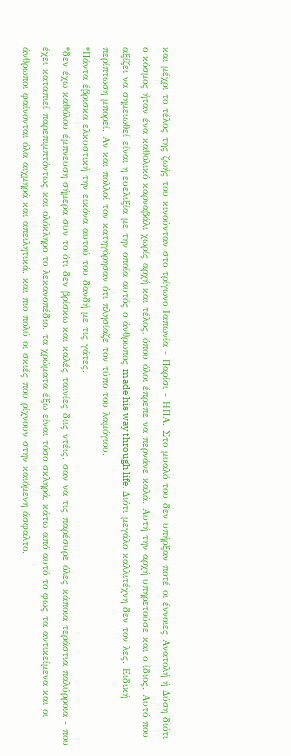και μέχρι το τέλος της ζωής του κινούνταν στο τρίγωνο Ιαπωνία - Παρίσι - ΗΠΑ. Στο μυαλό του δεν υπήρξαν ποτέ οι έννοιες Ανατολή ή Δύση διότι ο κόσμος ήταν ένα καθολικό καρναβάλι χωρίς αρχή και τέλος, όπου όλοι έπρεπε να περνάνε καλά. Αυτή την αρχή υπηρετούσε και ο ίδιος. Αυτό που αξίζει να σημειωθεί είναι η ευελιξία με την οποία αυτός ο άνθρωπος made his way through life. Διότι μεγάλο καλλιτέχνη δεν τον λες. Ειδική περίπτωση μπορεί. Αν και πολλοί τον κατηγόρησαν ότι πλησίαζε τον τύπο του λαμόγιου.
*Πάντα έβρισκα ελκυστική την εικόνα αυτού του δανδή με τις γάτες.
*δεν έχω καθόλου έμπνευση σήμερα συν το ότι δεν βρίσκω και καλές ταινίες διις ντέις. σαν να τις παρέσυρε όλες κάποια τεράστια παλύρροια - που έχει καταπιεί παρεπιμπτόντως και ολόκληρο το λεκανοπέδιο. τα χρώματα έξω είναι τόσο σκληρά, κάτω από αυτό το φως τα αντικείμενα και οι άνθρωποι φαίνονται όλα αιχμηρά και απειλητικά. και πιο πολύ οι σκιές που ρίχνουν στην καιόμενη άσφαλτο.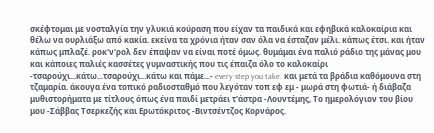σκέφτομαι με νοσταλγία την γλυκιά κούραση που είχαν τα παιδικά και εφηβικά καλοκαίρια και θέλω να ουρλιάξω από κακία. εκείνα τα χρόνια ήταν σαν όλα να έσταζαν μέλι. κάπως έτσι. και ήταν κάπως μπλαζέ. ροκ'ν'ρολ δεν έπαψαν να είναι ποτέ όμως. θυμάμαι ένα παλιό ράδιο της μάνας μου και κάποιες παλιές κασσέτες γυμναστικής που τις έπαιζα όλο το καλοκαίρι -τσαρούχι...κάτω...τσαρούχι...κάτω και πάμε...- every step you take. και μετά τα βράδια καθόμουνα στη τζαμαρία. άκουγα ένα τοπικό ραδιοσταθμό που λεγόταν τοπ εφ εμ - μωρά στη φωτιά- ή διάβαζα μυθιστορήματα με τίτλους όπως ένα παιδί μετράει τ'άστρα -Λουντέμης, Το ημερολόγιον του βίου μου -Σάββας Τσερκεζής και Ερωτόκριτος -Βιντσέντζος Κορνάρος.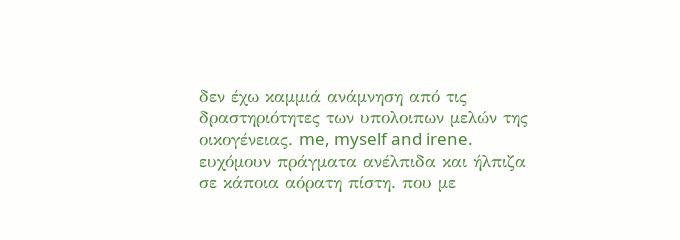δεν έχω καμμιά ανάμνηση από τις δραστηριότητες των υπολοιπων μελών της οικογένειας. me, myself and irene. ευχόμουν πράγματα ανέλπιδα και ήλπιζα σε κάποια αόρατη πίστη. που με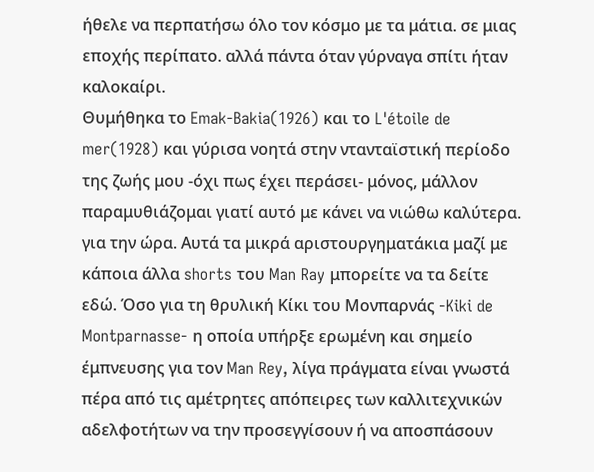ήθελε να περπατήσω όλο τον κόσμο με τα μάτια. σε μιας εποχής περίπατο. αλλά πάντα όταν γύρναγα σπίτι ήταν καλοκαίρι.
Θυμήθηκα το Emak-Bakia(1926) και το L'étoile de mer(1928) και γύρισα νοητά στην ντανταϊστική περίοδο της ζωής μου -όχι πως έχει περάσει- μόνος, μάλλον παραμυθιάζομαι γιατί αυτό με κάνει να νιώθω καλύτερα. για την ώρα. Αυτά τα μικρά αριστουργηματάκια μαζί με κάποια άλλα shorts του Man Ray μπορείτε να τα δείτε εδώ. Όσο για τη θρυλική Κίκι του Μονπαρνάς -Kiki de Montparnasse- η οποία υπήρξε ερωμένη και σημείο έμπνευσης για τον Man Rey, λίγα πράγματα είναι γνωστά πέρα από τις αμέτρητες απόπειρες των καλλιτεχνικών αδελφοτήτων να την προσεγγίσουν ή να αποσπάσουν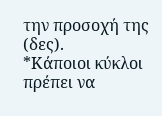την προσοχή της (δες).
*Κάποιοι κύκλοι πρέπει να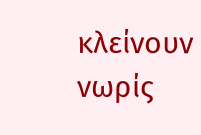κλείνουν νωρίς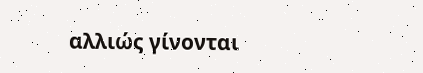αλλιώς γίνονται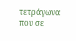τετράγωνα που σε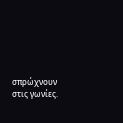σπρώχνουν στις γωνίες.